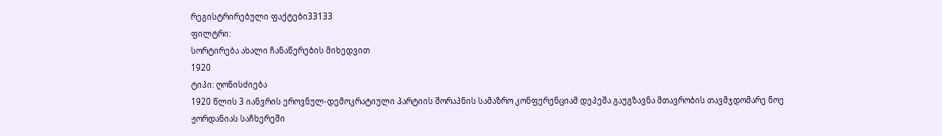რეგისტრირებული ფაქტები33133
ფილტრი:
სორტირება ახალი ჩანაწერების მიხედვით
1920
ტიპი: ღონისძიება
1920 წლის 3 იანვრის ეროვნულ-დემოკრატიული პარტიის შორაპნის სამაზრო კონფერენციამ დეპეშა გაუგზავნა მთავრობის თავმჯდომარე ნოე ჟორდანიას საჩხერეში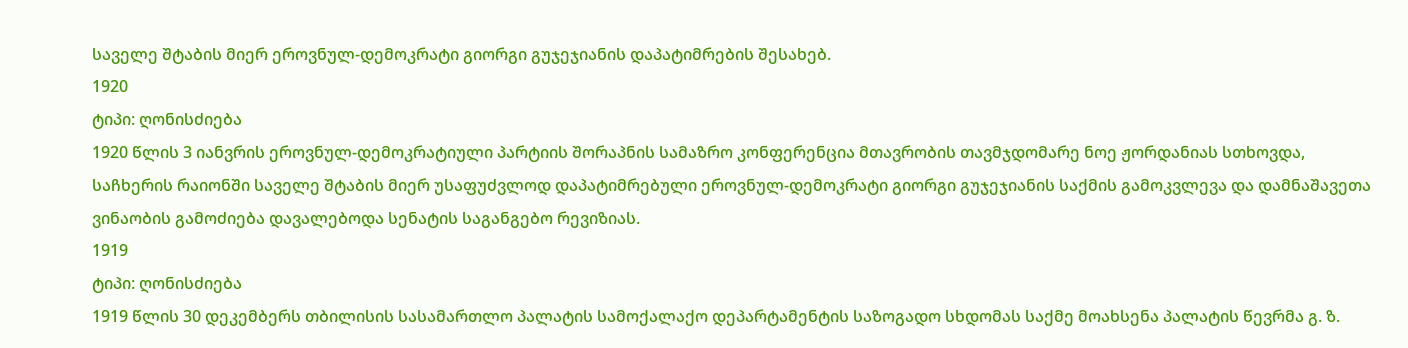საველე შტაბის მიერ ეროვნულ-დემოკრატი გიორგი გუჯეჯიანის დაპატიმრების შესახებ.
1920
ტიპი: ღონისძიება
1920 წლის 3 იანვრის ეროვნულ-დემოკრატიული პარტიის შორაპნის სამაზრო კონფერენცია მთავრობის თავმჯდომარე ნოე ჟორდანიას სთხოვდა, საჩხერის რაიონში საველე შტაბის მიერ უსაფუძვლოდ დაპატიმრებული ეროვნულ-დემოკრატი გიორგი გუჯეჯიანის საქმის გამოკვლევა და დამნაშავეთა ვინაობის გამოძიება დავალებოდა სენატის საგანგებო რევიზიას.
1919
ტიპი: ღონისძიება
1919 წლის 30 დეკემბერს თბილისის სასამართლო პალატის სამოქალაქო დეპარტამენტის საზოგადო სხდომას საქმე მოახსენა პალატის წევრმა გ. ზ.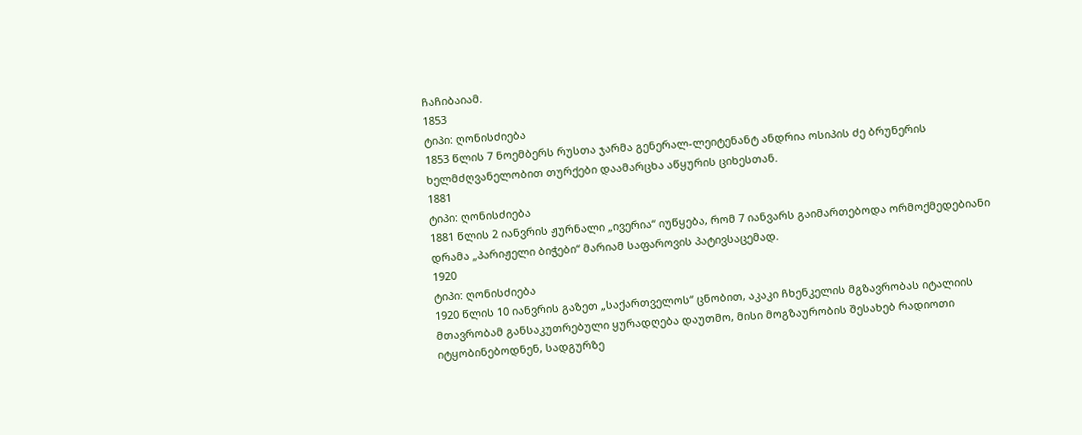ჩაჩიბაიამ.
1853
ტიპი: ღონისძიება
1853 წლის 7 ნოემბერს რუსთა ჯარმა გენერალ-ლეიტენანტ ანდრია ოსიპის ძე ბრუნერის ხელმძღვანელობით თურქები დაამარცხა აწყურის ციხესთან.
1881
ტიპი: ღონისძიება
1881 წლის 2 იანვრის ჟურნალი „ივერია“ იუწყება, რომ 7 იანვარს გაიმართებოდა ორმოქმედებიანი დრამა „პარიჟელი ბიჭები“ მარიამ საფაროვის პატივსაცემად.
1920
ტიპი: ღონისძიება
1920 წლის 10 იანვრის გაზეთ „საქართველოს“ ცნობით, აკაკი ჩხენკელის მგზავრობას იტალიის მთავრობამ განსაკუთრებული ყურადღება დაუთმო, მისი მოგზაურობის შესახებ რადიოთი იტყობინებოდნენ, სადგურზე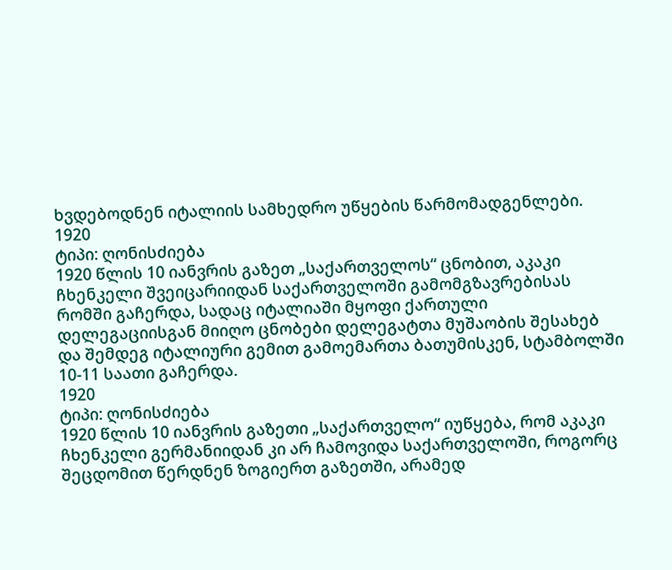ხვდებოდნენ იტალიის სამხედრო უწყების წარმომადგენლები.
1920
ტიპი: ღონისძიება
1920 წლის 10 იანვრის გაზეთ „საქართველოს“ ცნობით, აკაკი ჩხენკელი შვეიცარიიდან საქართველოში გამომგზავრებისას რომში გაჩერდა, სადაც იტალიაში მყოფი ქართული დელეგაციისგან მიიღო ცნობები დელეგატთა მუშაობის შესახებ და შემდეგ იტალიური გემით გამოემართა ბათუმისკენ, სტამბოლში 10-11 საათი გაჩერდა.
1920
ტიპი: ღონისძიება
1920 წლის 10 იანვრის გაზეთი „საქართველო“ იუწყება, რომ აკაკი ჩხენკელი გერმანიიდან კი არ ჩამოვიდა საქართველოში, როგორც შეცდომით წერდნენ ზოგიერთ გაზეთში, არამედ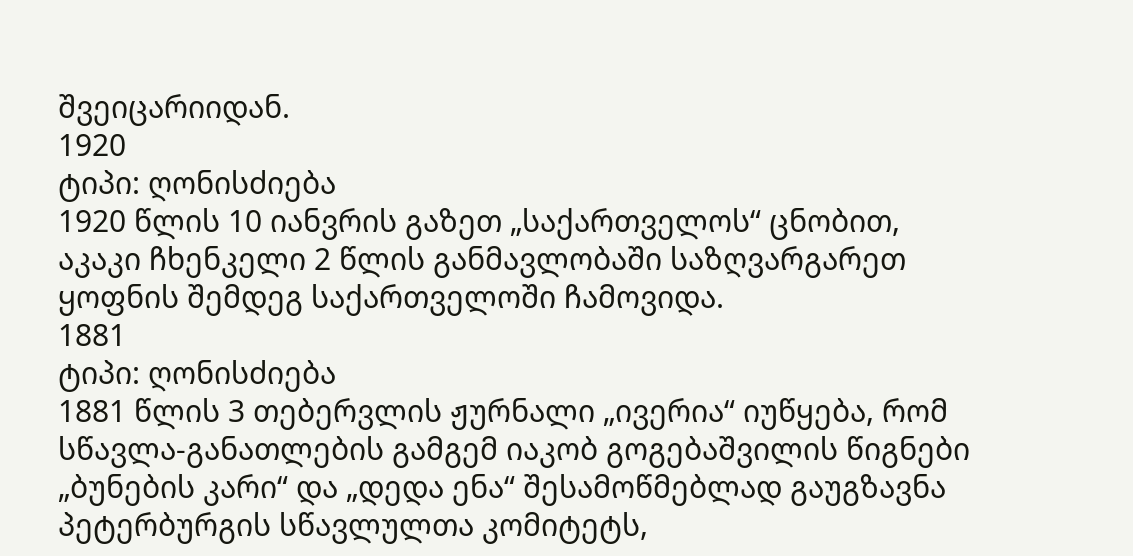შვეიცარიიდან.
1920
ტიპი: ღონისძიება
1920 წლის 10 იანვრის გაზეთ „საქართველოს“ ცნობით, აკაკი ჩხენკელი 2 წლის განმავლობაში საზღვარგარეთ ყოფნის შემდეგ საქართველოში ჩამოვიდა.
1881
ტიპი: ღონისძიება
1881 წლის 3 თებერვლის ჟურნალი „ივერია“ იუწყება, რომ სწავლა-განათლების გამგემ იაკობ გოგებაშვილის წიგნები „ბუნების კარი“ და „დედა ენა“ შესამოწმებლად გაუგზავნა პეტერბურგის სწავლულთა კომიტეტს,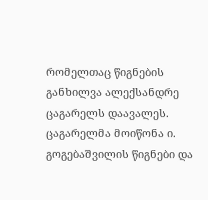რომელთაც წიგნების განხილვა ალექსანდრე ცაგარელს დაავალეს. ცაგარელმა მოიწონა ი. გოგებაშვილის წიგნები და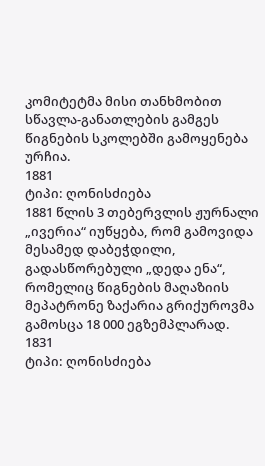კომიტეტმა მისი თანხმობით სწავლა-განათლების გამგეს წიგნების სკოლებში გამოყენება ურჩია.
1881
ტიპი: ღონისძიება
1881 წლის 3 თებერვლის ჟურნალი „ივერია“ იუწყება, რომ გამოვიდა მესამედ დაბეჭდილი, გადასწორებული „დედა ენა“, რომელიც წიგნების მაღაზიის მეპატრონე ზაქარია გრიქუროვმა გამოსცა 18 000 ეგზემპლარად.
1831
ტიპი: ღონისძიება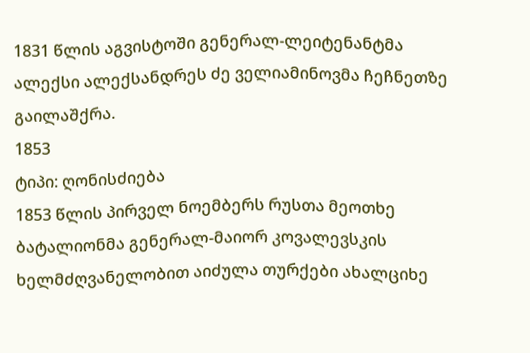1831 წლის აგვისტოში გენერალ-ლეიტენანტმა ალექსი ალექსანდრეს ძე ველიამინოვმა ჩეჩნეთზე გაილაშქრა.
1853
ტიპი: ღონისძიება
1853 წლის პირველ ნოემბერს რუსთა მეოთხე ბატალიონმა გენერალ-მაიორ კოვალევსკის ხელმძღვანელობით აიძულა თურქები ახალციხე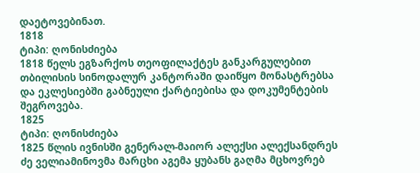დაეტოვებინათ.
1818
ტიპი: ღონისძიება
1818 წელს ეგზარქოს თეოფილაქტეს განკარგულებით თბილისის სინოდალურ კანტორაში დაიწყო მონასტრებსა და ეკლესიებში გაბნეული ქარტიებისა და დოკუმენტების შეგროვება.
1825
ტიპი: ღონისძიება
1825 წლის ივნისში გენერალ-მაიორ ალექსი ალექსანდრეს ძე ველიამინოვმა მარცხი აგემა ყუბანს გაღმა მცხოვრებ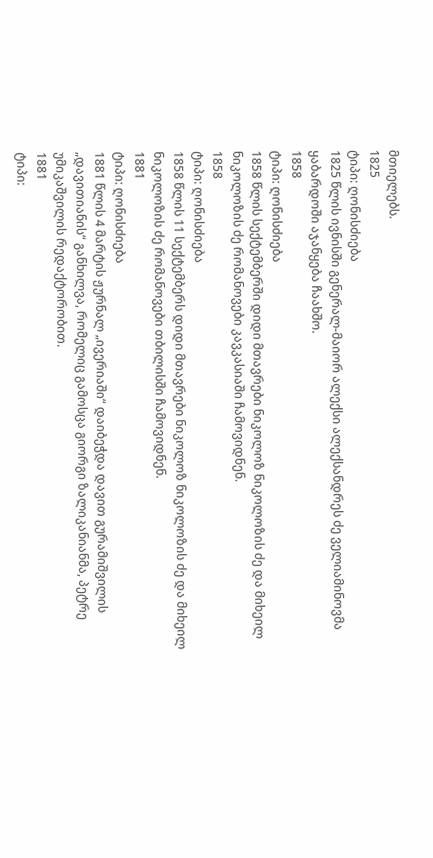მთიელებს.
1825
ტიპი: ღონისძიება
1825 წლის ივნისში გენერალ-მაიორ ალექსი ალექსანდრეს ძე ველიამინოვმა ყაბარდოში აჯანყება ჩაახშო.
1858
ტიპი: ღონისძიება
1858 წლის სექტემბერში დიდი მთავრები ნიკოლოზ ნიკოლოზის ძე და მიხეილ ნიკოლოზის ძე რომანოვები კავკასიაში ჩამოვიდნენ.
1858
ტიპი: ღონისძიება
1858 წლის 11 სექტემბერს დიდი მთავრები ნიკოლოზ ნიკოლოზის ძე და მიხეილ ნიკოლოზის ძე რომანოვები თბილისში ჩამოვიდნენ.
1881
ტიპი: ღონისძიება
1881 წლის 4 მარტის ჟურნალ „ივერიაში“ დაიბეჭდა დავით გურამიშვილის „დავითიანის“ განხილვა, რომელიც გამოსცა გიორგი ზალიკანიანმა, პეტრე უმიკაშვილის რედაქტორობით.
1881
ტიპი: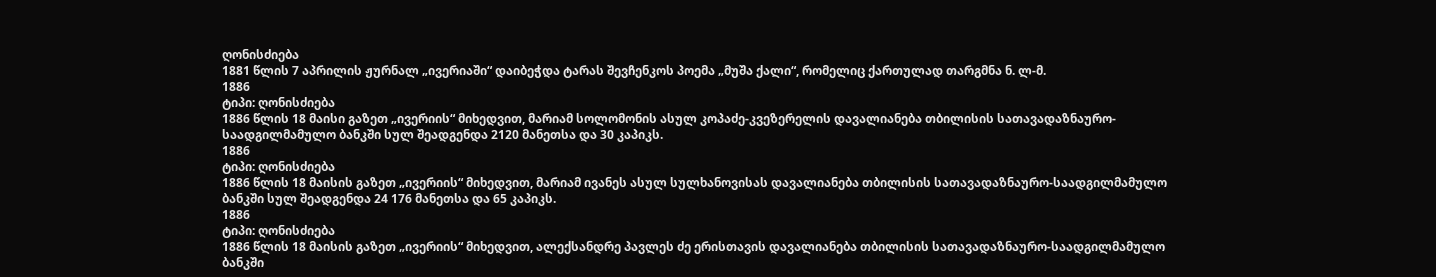ღონისძიება
1881 წლის 7 აპრილის ჟურნალ „ივერიაში“ დაიბეჭდა ტარას შევჩენკოს პოემა „მუშა ქალი“, რომელიც ქართულად თარგმნა ნ. ლ-მ.
1886
ტიპი: ღონისძიება
1886 წლის 18 მაისი გაზეთ „ივერიის“ მიხედვით, მარიამ სოლომონის ასულ კოპაძე-კვეზერელის დავალიანება თბილისის სათავადაზნაურო-საადგილმამულო ბანკში სულ შეადგენდა 2120 მანეთსა და 30 კაპიკს.
1886
ტიპი: ღონისძიება
1886 წლის 18 მაისის გაზეთ „ივერიის“ მიხედვით, მარიამ ივანეს ასულ სულხანოვისას დავალიანება თბილისის სათავადაზნაურო-საადგილმამულო ბანკში სულ შეადგენდა 24 176 მანეთსა და 65 კაპიკს.
1886
ტიპი: ღონისძიება
1886 წლის 18 მაისის გაზეთ „ივერიის“ მიხედვით, ალექსანდრე პავლეს ძე ერისთავის დავალიანება თბილისის სათავადაზნაურო-საადგილმამულო ბანკში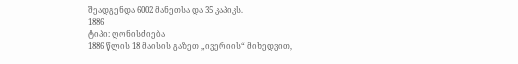შეადგენდა 6002 მანეთსა და 35 კაპიკს.
1886
ტიპი: ღონისძიება
1886 წლის 18 მაისის გაზეთ „ივერიის“ მიხედვით,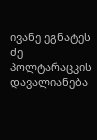ივანე ეგნატეს ძე პოლტარაცკის დავალიანება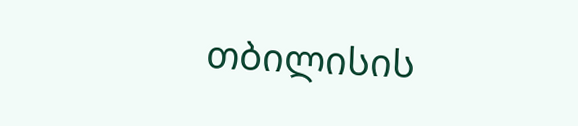თბილისის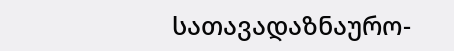სათავადაზნაურო-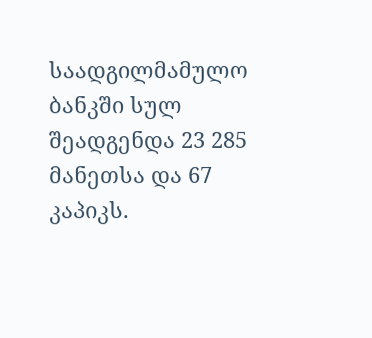საადგილმამულო ბანკში სულ შეადგენდა 23 285 მანეთსა და 67 კაპიკს.